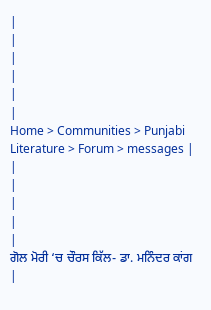|
|
|
|
|
|
Home > Communities > Punjabi Literature > Forum > messages |
|
|
|
|
|
ਗੋਲ ਮੋਰੀ ‘ਚ ਚੌਰਸ ਕਿੱਲ- ਡਾ. ਮਨਿੰਦਰ ਕਾਂਗ |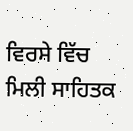ਵਿਰਸੇ ਵਿੱਚ ਮਿਲੀ ਸਾਹਿਤਕ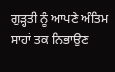ਗੁੜ੍ਹਤੀ ਨੂੰ ਆਪਣੇ ਅੰਤਿਮ ਸਾਹਾਂ ਤਕ ਨਿਭਾਉਣ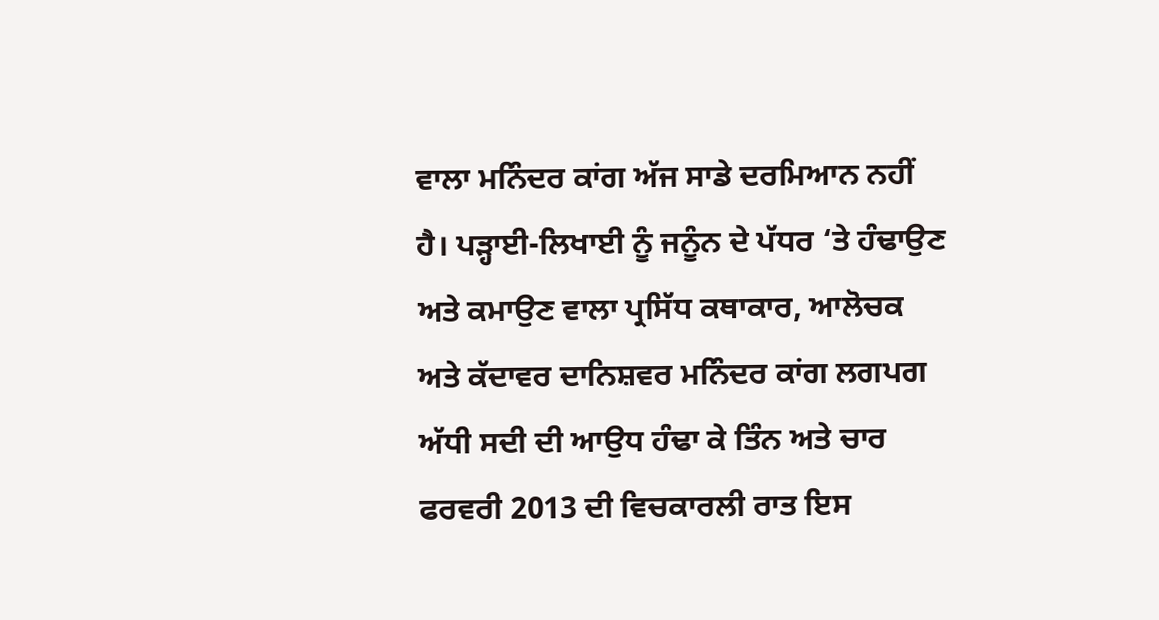ਵਾਲਾ ਮਨਿੰਦਰ ਕਾਂਗ ਅੱਜ ਸਾਡੇ ਦਰਮਿਆਨ ਨਹੀਂ ਹੈ। ਪੜ੍ਹਾਈ-ਲਿਖਾਈ ਨੂੰ ਜਨੂੰਨ ਦੇ ਪੱਧਰ ‘ਤੇ ਹੰਢਾਉਣ ਅਤੇ ਕਮਾਉਣ ਵਾਲਾ ਪ੍ਰਸਿੱਧ ਕਥਾਕਾਰ, ਆਲੋਚਕ ਅਤੇ ਕੱਦਾਵਰ ਦਾਨਿਸ਼ਵਰ ਮਨਿੰਦਰ ਕਾਂਗ ਲਗਪਗ ਅੱਧੀ ਸਦੀ ਦੀ ਆਉਧ ਹੰਢਾ ਕੇ ਤਿੰਨ ਅਤੇ ਚਾਰ ਫਰਵਰੀ 2013 ਦੀ ਵਿਚਕਾਰਲੀ ਰਾਤ ਇਸ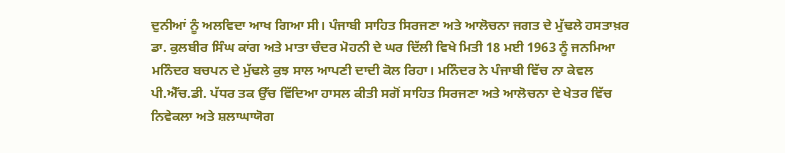ਦੁਨੀਆਂ ਨੂੰ ਅਲਵਿਦਾ ਆਖ ਗਿਆ ਸੀ। ਪੰਜਾਬੀ ਸਾਹਿਤ ਸਿਰਜਣਾ ਅਤੇ ਆਲੋਚਨਾ ਜਗਤ ਦੇ ਮੁੱਢਲੇ ਹਸਤਾਖ਼ਰ ਡਾ. ਕੁਲਬੀਰ ਸਿੰਘ ਕਾਂਗ ਅਤੇ ਮਾਤਾ ਚੰਦਰ ਮੋਹਨੀ ਦੇ ਘਰ ਦਿੱਲੀ ਵਿਖੇ ਮਿਤੀ 18 ਮਈ 1963 ਨੂੰ ਜਨਮਿਆ ਮਨਿੰਦਰ ਬਚਪਨ ਦੇ ਮੁੱਢਲੇ ਕੁਝ ਸਾਲ ਆਪਣੀ ਦਾਦੀ ਕੋਲ ਰਿਹਾ। ਮਨਿੰਦਰ ਨੇ ਪੰਜਾਬੀ ਵਿੱਚ ਨਾ ਕੇਵਲ ਪੀ.ਐੱਚ.ਡੀ. ਪੱਧਰ ਤਕ ਉੱਚ ਵਿੱਦਿਆ ਹਾਸਲ ਕੀਤੀ ਸਗੋਂ ਸਾਹਿਤ ਸਿਰਜਣਾ ਅਤੇ ਆਲੋਚਨਾ ਦੇ ਖੇਤਰ ਵਿੱਚ ਨਿਵੇਕਲਾ ਅਤੇ ਸ਼ਲਾਘਾਯੋਗ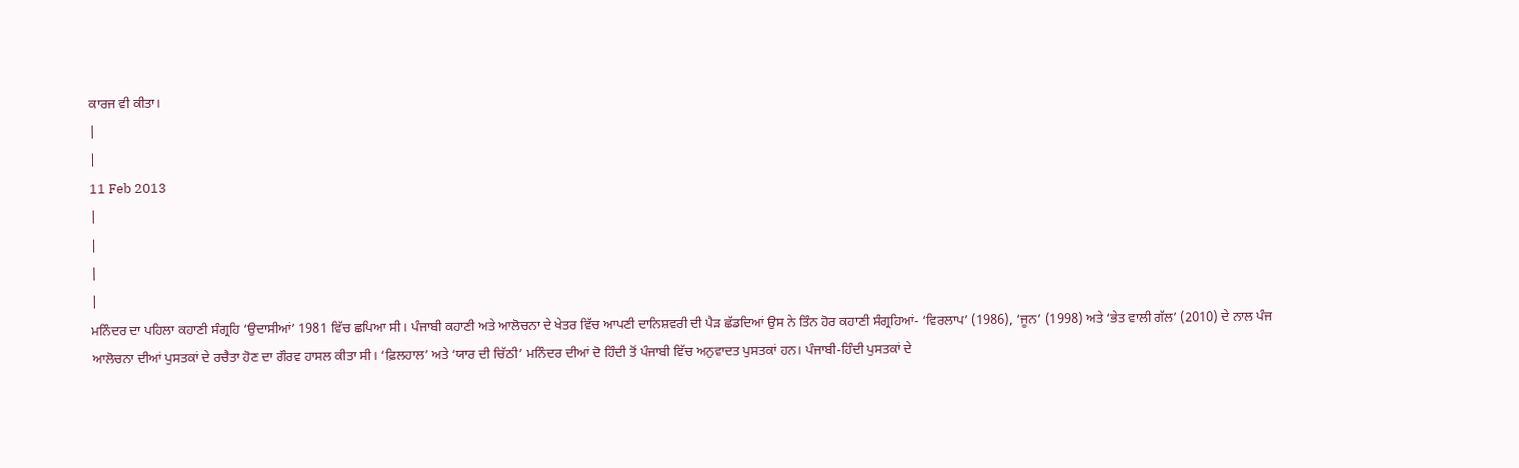ਕਾਰਜ ਵੀ ਕੀਤਾ।
|
|
11 Feb 2013
|
|
|
|
ਮਨਿੰਦਰ ਦਾ ਪਹਿਲਾ ਕਹਾਣੀ ਸੰਗ੍ਰਹਿ ‘ਉਦਾਸੀਆਂ’ 1981 ਵਿੱਚ ਛਪਿਆ ਸੀ। ਪੰਜਾਬੀ ਕਹਾਣੀ ਅਤੇ ਆਲੋਚਨਾ ਦੇ ਖੇਤਰ ਵਿੱਚ ਆਪਣੀ ਦਾਨਿਸ਼ਵਰੀ ਦੀ ਪੈੜ ਛੱਡਦਿਆਂ ਉਸ ਨੇ ਤਿੰਨ ਹੋਰ ਕਹਾਣੀ ਸੰਗ੍ਰਹਿਆਂ- ‘ਵਿਰਲਾਪ’ (1986), ‘ਜੂਨ’ (1998) ਅਤੇ ‘ਭੇਤ ਵਾਲੀ ਗੱਲ’ (2010) ਦੇ ਨਾਲ ਪੰਜ ਆਲੋਚਨਾ ਦੀਆਂ ਪੁਸਤਕਾਂ ਦੇ ਰਚੈਤਾ ਹੋਣ ਦਾ ਗੌਰਵ ਹਾਸਲ ਕੀਤਾ ਸੀ। ‘ਫ਼ਿਲਹਾਲ’ ਅਤੇ ‘ਯਾਰ ਦੀ ਚਿੱਠੀ’ ਮਨਿੰਦਰ ਦੀਆਂ ਦੋ ਹਿੰਦੀ ਤੋਂ ਪੰਜਾਬੀ ਵਿੱਚ ਅਨੁਵਾਦਤ ਪੁਸਤਕਾਂ ਹਨ। ਪੰਜਾਬੀ-ਹਿੰਦੀ ਪੁਸਤਕਾਂ ਦੇ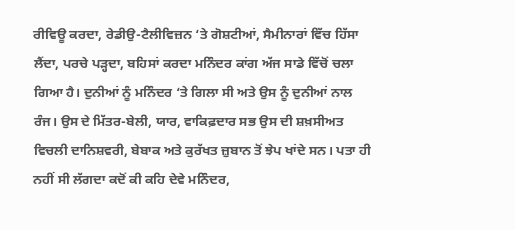ਰੀਵਿਊ ਕਰਦਾ, ਰੇਡੀਉ-ਟੈਲੀਵਿਜ਼ਨ ‘ਤੇ ਗੋਸ਼ਟੀਆਂ, ਸੈਮੀਨਾਰਾਂ ਵਿੱਚ ਹਿੱਸਾ ਲੈਂਦਾ, ਪਰਚੇ ਪੜ੍ਹਦਾ, ਬਹਿਸਾਂ ਕਰਦਾ ਮਨਿੰਦਰ ਕਾਂਗ ਅੱਜ ਸਾਡੇ ਵਿੱਚੋਂ ਚਲਾ ਗਿਆ ਹੈ। ਦੁਨੀਆਂ ਨੂੰ ਮਨਿੰਦਰ ‘ਤੇ ਗਿਲਾ ਸੀ ਅਤੇ ਉਸ ਨੂੰ ਦੁਨੀਆਂ ਨਾਲ ਰੰਜ। ਉਸ ਦੇ ਮਿੱਤਰ-ਬੇਲੀ, ਯਾਰ, ਵਾਕਿਫ਼ਦਾਰ ਸਭ ਉਸ ਦੀ ਸ਼ਖ਼ਸੀਅਤ ਵਿਚਲੀ ਦਾਨਿਸ਼ਵਰੀ, ਬੇਬਾਕ ਅਤੇ ਕੁਰੱਖਤ ਜ਼ੁਬਾਨ ਤੋਂ ਝੇਪ ਖਾਂਦੇ ਸਨ। ਪਤਾ ਹੀ ਨਹੀਂ ਸੀ ਲੱਗਦਾ ਕਦੋਂ ਕੀ ਕਹਿ ਦੇਵੇ ਮਨਿੰਦਰ,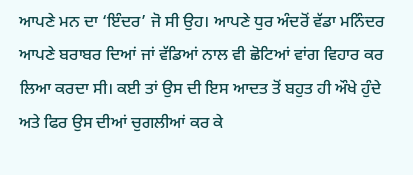ਆਪਣੇ ਮਨ ਦਾ ‘ਇੰਦਰ’ ਜੋ ਸੀ ਉਹ। ਆਪਣੇ ਧੁਰ ਅੰਦਰੋਂ ਵੱਡਾ ਮਨਿੰਦਰ ਆਪਣੇ ਬਰਾਬਰ ਦਿਆਂ ਜਾਂ ਵੱਡਿਆਂ ਨਾਲ ਵੀ ਛੋਟਿਆਂ ਵਾਂਗ ਵਿਹਾਰ ਕਰ ਲਿਆ ਕਰਦਾ ਸੀ। ਕਈ ਤਾਂ ਉਸ ਦੀ ਇਸ ਆਦਤ ਤੋਂ ਬਹੁਤ ਹੀ ਔਖੇ ਹੁੰਦੇ ਅਤੇ ਫਿਰ ਉਸ ਦੀਆਂ ਚੁਗਲੀਆਂ ਕਰ ਕੇ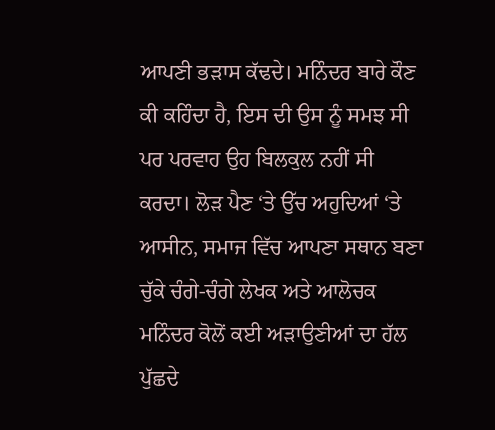ਆਪਣੀ ਭੜਾਸ ਕੱਢਦੇ। ਮਨਿੰਦਰ ਬਾਰੇ ਕੌਣ ਕੀ ਕਹਿੰਦਾ ਹੈ, ਇਸ ਦੀ ਉਸ ਨੂੰ ਸਮਝ ਸੀ ਪਰ ਪਰਵਾਹ ਉਹ ਬਿਲਕੁਲ ਨਹੀਂ ਸੀ ਕਰਦਾ। ਲੋੜ ਪੈਣ ‘ਤੇ ਉੱਚ ਅਹੁਦਿਆਂ ‘ਤੇ ਆਸੀਨ, ਸਮਾਜ ਵਿੱਚ ਆਪਣਾ ਸਥਾਨ ਬਣਾ ਚੁੱਕੇ ਚੰਗੇ-ਚੰਗੇ ਲੇਖਕ ਅਤੇ ਆਲੋਚਕ ਮਨਿੰਦਰ ਕੋਲੋਂ ਕਈ ਅੜਾਉਣੀਆਂ ਦਾ ਹੱਲ ਪੁੱਛਦੇ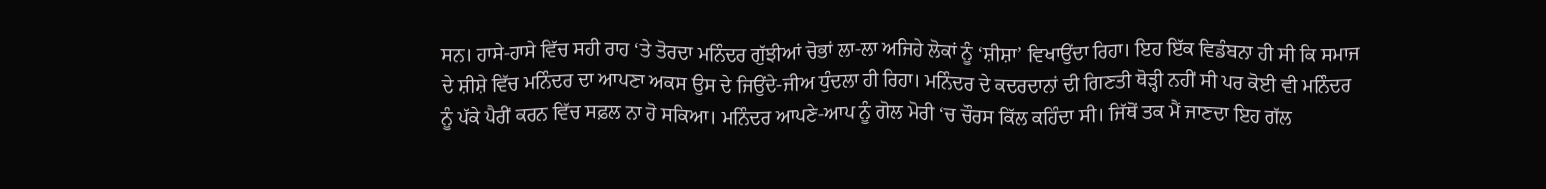ਸਨ। ਹਾਸੇ-ਹਾਸੇ ਵਿੱਚ ਸਹੀ ਰਾਹ ‘ਤੇ ਤੋਰਦਾ ਮਨਿੰਦਰ ਗੁੱਝੀਆਂ ਚੋਭਾਂ ਲਾ-ਲਾ ਅਜਿਹੇ ਲੋਕਾਂ ਨੂੰ ‘ਸ਼ੀਸ਼ਾ’ ਵਿਖਾਉਂਦਾ ਰਿਹਾ। ਇਹ ਇੱਕ ਵਿਡੰਬਨਾ ਹੀ ਸੀ ਕਿ ਸਮਾਜ ਦੇ ਸ਼ੀਸ਼ੇ ਵਿੱਚ ਮਨਿੰਦਰ ਦਾ ਆਪਣਾ ਅਕਸ ਉਸ ਦੇ ਜਿਉਂਦੇ-ਜੀਅ ਧੁੰਦਲਾ ਹੀ ਰਿਹਾ। ਮਨਿੰਦਰ ਦੇ ਕਦਰਦਾਨਾਂ ਦੀ ਗਿਣਤੀ ਥੋੜ੍ਹੀ ਨਹੀਂ ਸੀ ਪਰ ਕੋਈ ਵੀ ਮਨਿੰਦਰ ਨੂੰ ਪੱਕੇ ਪੈਰੀਂ ਕਰਨ ਵਿੱਚ ਸਫ਼ਲ ਨਾ ਹੋ ਸਕਿਆ। ਮਨਿੰਦਰ ਆਪਣੇ-ਆਪ ਨੂੰ ਗੋਲ ਮੋਰੀ ‘ਚ ਚੌਰਸ ਕਿੱਲ ਕਹਿੰਦਾ ਸੀ। ਜਿੱਥੋਂ ਤਕ ਮੈਂ ਜਾਣਦਾ ਇਹ ਗੱਲ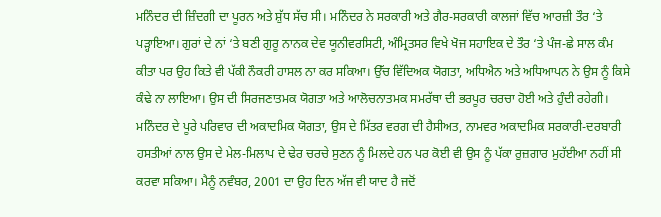ਮਨਿੰਦਰ ਦੀ ਜ਼ਿੰਦਗੀ ਦਾ ਪੂਰਨ ਅਤੇ ਸ਼ੁੱਧ ਸੱਚ ਸੀ। ਮਨਿੰਦਰ ਨੇ ਸਰਕਾਰੀ ਅਤੇ ਗੈਰ-ਸਰਕਾਰੀ ਕਾਲਜਾਂ ਵਿੱਚ ਆਰਜ਼ੀ ਤੌਰ ‘ਤੇ ਪੜ੍ਹਾਇਆ। ਗੁਰਾਂ ਦੇ ਨਾਂ ‘ਤੇ ਬਣੀ ਗੁਰੂ ਨਾਨਕ ਦੇਵ ਯੂਨੀਵਰਸਿਟੀ, ਅੰਮ੍ਰਿਤਸਰ ਵਿਖੇ ਖੋਜ ਸਹਾਇਕ ਦੇ ਤੌਰ ‘ਤੇ ਪੰਜ-ਛੇ ਸਾਲ ਕੰਮ ਕੀਤਾ ਪਰ ਉਹ ਕਿਤੇ ਵੀ ਪੱਕੀ ਨੌਕਰੀ ਹਾਸਲ ਨਾ ਕਰ ਸਕਿਆ। ਉੱਚ ਵਿੱਦਿਅਕ ਯੋਗਤਾ, ਅਧਿਐਨ ਅਤੇ ਅਧਿਆਪਨ ਨੇ ਉਸ ਨੂੰ ਕਿਸੇ ਕੰਢੇ ਨਾ ਲਾਇਆ। ਉਸ ਦੀ ਸਿਰਜਣਾਤਮਕ ਯੋਗਤਾ ਅਤੇ ਆਲੋਚਨਾਤਮਕ ਸਮਰੱਥਾ ਦੀ ਭਰਪੂਰ ਚਰਚਾ ਹੋਈ ਅਤੇ ਹੁੰਦੀ ਰਹੇਗੀ। ਮਨਿੰਦਰ ਦੇ ਪੂਰੇ ਪਰਿਵਾਰ ਦੀ ਅਕਾਦਮਿਕ ਯੋਗਤਾ, ਉਸ ਦੇ ਮਿੱਤਰ ਵਰਗ ਦੀ ਹੈਸੀਅਤ, ਨਾਮਵਰ ਅਕਾਦਮਿਕ ਸਰਕਾਰੀ-ਦਰਬਾਰੀ ਹਸਤੀਆਂ ਨਾਲ ਉਸ ਦੇ ਮੇਲ-ਮਿਲਾਪ ਦੇ ਢੇਰ ਚਰਚੇ ਸੁਣਨ ਨੂੰ ਮਿਲਦੇ ਹਨ ਪਰ ਕੋਈ ਵੀ ਉਸ ਨੂੰ ਪੱਕਾ ਰੁਜ਼ਗਾਰ ਮੁਹੱਈਆ ਨਹੀਂ ਸੀ ਕਰਵਾ ਸਕਿਆ। ਮੈਨੂੰ ਨਵੰਬਰ, 2001 ਦਾ ਉਹ ਦਿਨ ਅੱਜ ਵੀ ਯਾਦ ਹੈ ਜਦੋਂ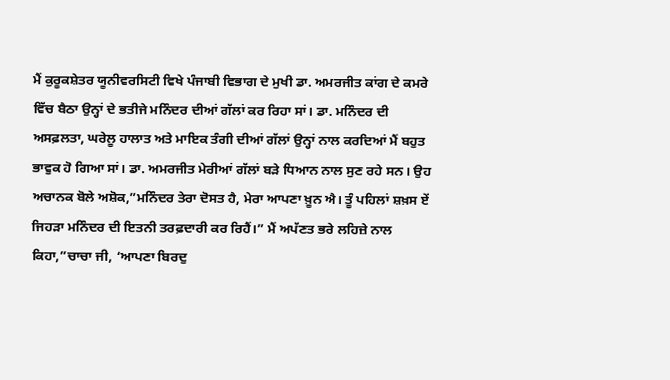ਮੈਂ ਕੁਰੂਕਸ਼ੇਤਰ ਯੂਨੀਵਰਸਿਟੀ ਵਿਖੇ ਪੰਜਾਬੀ ਵਿਭਾਗ ਦੇ ਮੁਖੀ ਡਾ. ਅਮਰਜੀਤ ਕਾਂਗ ਦੇ ਕਮਰੇ ਵਿੱਚ ਬੈਠਾ ਉਨ੍ਹਾਂ ਦੇ ਭਤੀਜੇ ਮਨਿੰਦਰ ਦੀਆਂ ਗੱਲਾਂ ਕਰ ਰਿਹਾ ਸਾਂ। ਡਾ. ਮਨਿੰਦਰ ਦੀ ਅਸਫ਼ਲਤਾ, ਘਰੇਲੂ ਹਾਲਾਤ ਅਤੇ ਮਾਇਕ ਤੰਗੀ ਦੀਆਂ ਗੱਲਾਂ ਉਨ੍ਹਾਂ ਨਾਲ ਕਰਦਿਆਂ ਮੈਂ ਬਹੁਤ ਭਾਵੁਕ ਹੋ ਗਿਆ ਸਾਂ। ਡਾ. ਅਮਰਜੀਤ ਮੇਰੀਆਂ ਗੱਲਾਂ ਬੜੇ ਧਿਆਨ ਨਾਲ ਸੁਣ ਰਹੇ ਸਨ। ਉਹ ਅਚਾਨਕ ਬੋਲੇ ਅਸ਼ੋਕ,”ਮਨਿੰਦਰ ਤੇਰਾ ਦੋਸਤ ਹੈ, ਮੇਰਾ ਆਪਣਾ ਖ਼ੂਨ ਐ। ਤੂੰ ਪਹਿਲਾਂ ਸ਼ਖ਼ਸ ਏਂ ਜਿਹੜਾ ਮਨਿੰਦਰ ਦੀ ਇਤਨੀ ਤਰਫ਼ਦਾਰੀ ਕਰ ਰਿਹੈਂ।” ਮੈਂ ਅਪੱਣਤ ਭਰੇ ਲਹਿਜ਼ੇ ਨਾਲ ਕਿਹਾ,”ਚਾਚਾ ਜੀ, ‘ਆਪਣਾ ਬਿਰਦੁ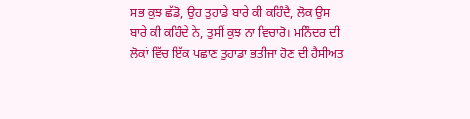ਸਭ ਕੁਝ ਛੱਡੋ, ਉਹ ਤੁਹਾਡੇ ਬਾਰੇ ਕੀ ਕਹਿੰਦੈ, ਲੋਕ ਉਸ ਬਾਰੇ ਕੀ ਕਹਿੰਦੇ ਨੇ, ਤੁਸੀਂ ਕੁਝ ਨਾ ਵਿਚਾਰੋ। ਮਨਿੰਦਰ ਦੀ ਲੋਕਾਂ ਵਿੱਚ ਇੱਕ ਪਛਾਣ ਤੁਹਾਡਾ ਭਤੀਜਾ ਹੋਣ ਦੀ ਹੈਸੀਅਤ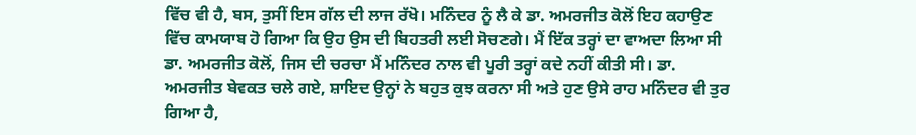ਵਿੱਚ ਵੀ ਹੈ, ਬਸ, ਤੁਸੀਂ ਇਸ ਗੱਲ ਦੀ ਲਾਜ ਰੱਖੋ। ਮਨਿੰਦਰ ਨੂੰ ਲੈ ਕੇ ਡਾ. ਅਮਰਜੀਤ ਕੋਲੋਂ ਇਹ ਕਹਾਉਣ ਵਿੱਚ ਕਾਮਯਾਬ ਹੋ ਗਿਆ ਕਿ ਉਹ ਉਸ ਦੀ ਬਿਹਤਰੀ ਲਈ ਸੋਚਣਗੇ। ਮੈਂ ਇੱਕ ਤਰ੍ਹਾਂ ਦਾ ਵਾਅਦਾ ਲਿਆ ਸੀ ਡਾ. ਅਮਰਜੀਤ ਕੋਲੋਂ, ਜਿਸ ਦੀ ਚਰਚਾ ਮੈਂ ਮਨਿੰਦਰ ਨਾਲ ਵੀ ਪੂਰੀ ਤਰ੍ਹਾਂ ਕਦੇ ਨਹੀਂ ਕੀਤੀ ਸੀ। ਡਾ. ਅਮਰਜੀਤ ਬੇਵਕਤ ਚਲੇ ਗਏ, ਸ਼ਾਇਦ ਉਨ੍ਹਾਂ ਨੇ ਬਹੁਤ ਕੁਝ ਕਰਨਾ ਸੀ ਅਤੇ ਹੁਣ ਉਸੇ ਰਾਹ ਮਨਿੰਦਰ ਵੀ ਤੁਰ ਗਿਆ ਹੈ,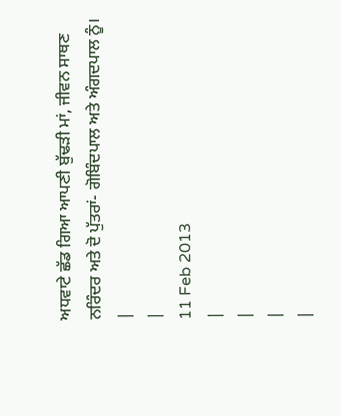ਅਧਵਾਟੇ ਛੱਡ ਗਿਆ ਆਪਣੀ ਬੁੱਢੜੀ ਮਾਂ, ਜੀਵਨ ਸਾਥਣ ਨਰਿੰਦਰ ਅਤੇ ਦੋ ਪੁੱਤਰਾਂ- ਗੋਬਿੰਦਪਾਲ ਅਤੇ ਅੰਗਦਪਾਲ ਨੂੰ।
|
|
11 Feb 2013
|
|
|
|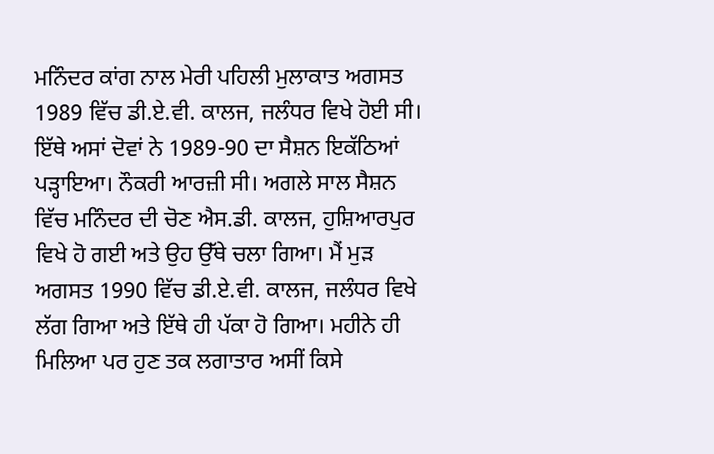ਮਨਿੰਦਰ ਕਾਂਗ ਨਾਲ ਮੇਰੀ ਪਹਿਲੀ ਮੁਲਾਕਾਤ ਅਗਸਤ 1989 ਵਿੱਚ ਡੀ.ਏ.ਵੀ. ਕਾਲਜ, ਜਲੰਧਰ ਵਿਖੇ ਹੋਈ ਸੀ। ਇੱਥੇ ਅਸਾਂ ਦੋਵਾਂ ਨੇ 1989-90 ਦਾ ਸੈਸ਼ਨ ਇਕੱਠਿਆਂ ਪੜ੍ਹਾਇਆ। ਨੌਕਰੀ ਆਰਜ਼ੀ ਸੀ। ਅਗਲੇ ਸਾਲ ਸੈਸ਼ਨ ਵਿੱਚ ਮਨਿੰਦਰ ਦੀ ਚੋਣ ਐਸ.ਡੀ. ਕਾਲਜ, ਹੁਸ਼ਿਆਰਪੁਰ ਵਿਖੇ ਹੋ ਗਈ ਅਤੇ ਉਹ ਉੱਥੇ ਚਲਾ ਗਿਆ। ਮੈਂ ਮੁੜ ਅਗਸਤ 1990 ਵਿੱਚ ਡੀ.ਏ.ਵੀ. ਕਾਲਜ, ਜਲੰਧਰ ਵਿਖੇ ਲੱਗ ਗਿਆ ਅਤੇ ਇੱਥੇ ਹੀ ਪੱਕਾ ਹੋ ਗਿਆ। ਮਹੀਨੇ ਹੀ ਮਿਲਿਆ ਪਰ ਹੁਣ ਤਕ ਲਗਾਤਾਰ ਅਸੀਂ ਕਿਸੇ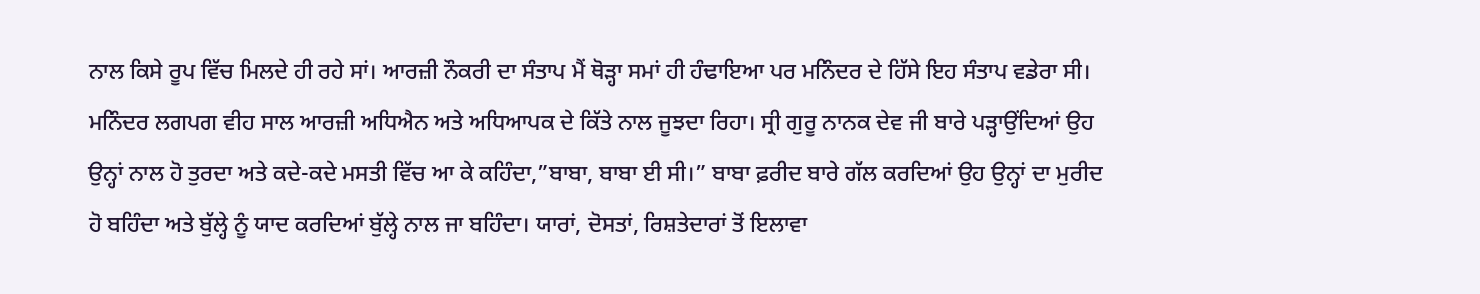ਨਾਲ ਕਿਸੇ ਰੂਪ ਵਿੱਚ ਮਿਲਦੇ ਹੀ ਰਹੇ ਸਾਂ। ਆਰਜ਼ੀ ਨੌਕਰੀ ਦਾ ਸੰਤਾਪ ਮੈਂ ਥੋੜ੍ਹਾ ਸਮਾਂ ਹੀ ਹੰਢਾਇਆ ਪਰ ਮਨਿੰਦਰ ਦੇ ਹਿੱਸੇ ਇਹ ਸੰਤਾਪ ਵਡੇਰਾ ਸੀ। ਮਨਿੰਦਰ ਲਗਪਗ ਵੀਹ ਸਾਲ ਆਰਜ਼ੀ ਅਧਿਐਨ ਅਤੇ ਅਧਿਆਪਕ ਦੇ ਕਿੱਤੇ ਨਾਲ ਜੂਝਦਾ ਰਿਹਾ। ਸ੍ਰੀ ਗੁਰੂ ਨਾਨਕ ਦੇਵ ਜੀ ਬਾਰੇ ਪੜ੍ਹਾਉਂਦਿਆਂ ਉਹ ਉਨ੍ਹਾਂ ਨਾਲ ਹੋ ਤੁਰਦਾ ਅਤੇ ਕਦੇ-ਕਦੇ ਮਸਤੀ ਵਿੱਚ ਆ ਕੇ ਕਹਿੰਦਾ,”ਬਾਬਾ, ਬਾਬਾ ਈ ਸੀ।” ਬਾਬਾ ਫ਼ਰੀਦ ਬਾਰੇ ਗੱਲ ਕਰਦਿਆਂ ਉਹ ਉਨ੍ਹਾਂ ਦਾ ਮੁਰੀਦ ਹੋ ਬਹਿੰਦਾ ਅਤੇ ਬੁੱਲ੍ਹੇ ਨੂੰ ਯਾਦ ਕਰਦਿਆਂ ਬੁੱਲ੍ਹੇ ਨਾਲ ਜਾ ਬਹਿੰਦਾ। ਯਾਰਾਂ, ਦੋਸਤਾਂ, ਰਿਸ਼ਤੇਦਾਰਾਂ ਤੋਂ ਇਲਾਵਾ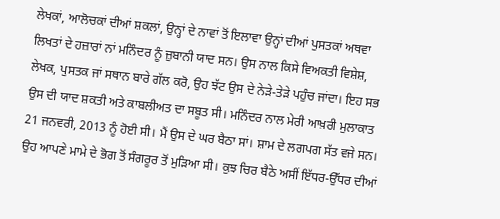ਲੇਖਕਾਂ, ਆਲੋਚਕਾਂ ਦੀਆਂ ਸ਼ਕਲਾਂ, ਉਨ੍ਹਾਂ ਦੇ ਨਾਵਾਂ ਤੋਂ ਇਲਾਵਾ ਉਨ੍ਹਾਂ ਦੀਆਂ ਪੁਸਤਕਾਂ ਅਥਵਾ ਲਿਖਤਾਂ ਦੇ ਹਜ਼ਾਰਾਂ ਨਾਂ ਮਨਿੰਦਰ ਨੂੰ ਜ਼ੁਬਾਨੀ ਯਾਦ ਸਨ। ਉਸ ਨਾਲ ਕਿਸੇ ਵਿਅਕਤੀ ਵਿਸ਼ੇਸ਼, ਲੇਖਕ, ਪੁਸਤਕ ਜਾਂ ਸਥਾਨ ਬਾਰੇ ਗੱਲ ਕਰੋ, ਉਹ ਝੱਟ ਉਸ ਦੇ ਨੇੜੇ-ਤੇੜੇ ਪਹੁੰਚ ਜਾਂਦਾ। ਇਹ ਸਭ ਉਸ ਦੀ ਯਾਦ ਸ਼ਕਤੀ ਅਤੇ ਕਾਬਲੀਅਤ ਦਾ ਸਬੂਤ ਸੀ। ਮਨਿੰਦਰ ਨਾਲ ਮੇਰੀ ਆਖ਼ਰੀ ਮੁਲਾਕਾਤ 21 ਜਨਵਰੀ, 2013 ਨੂੰ ਹੋਈ ਸੀ। ਮੈਂ ਉਸ ਦੇ ਘਰ ਬੈਠਾ ਸਾਂ। ਸ਼ਾਮ ਦੇ ਲਗਪਗ ਸੱਤ ਵਜੇ ਸਨ। ਉਹ ਆਪਣੇ ਮਾਮੇ ਦੇ ਭੋਗ ਤੋਂ ਸੰਗਰੂਰ ਤੋਂ ਮੁੜਿਆ ਸੀ। ਕੁਝ ਚਿਰ ਬੈਠੇ ਅਸੀਂ ਇੱਧਰ-ਉੱਧਰ ਦੀਆਂ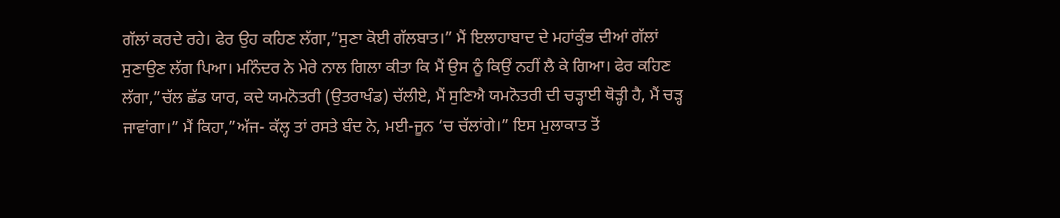ਗੱਲਾਂ ਕਰਦੇ ਰਹੇ। ਫੇਰ ਉਹ ਕਹਿਣ ਲੱਗਾ,”ਸੁਣਾ ਕੋਈ ਗੱਲਬਾਤ।” ਮੈਂ ਇਲਾਹਾਬਾਦ ਦੇ ਮਹਾਂਕੁੰਭ ਦੀਆਂ ਗੱਲਾਂ ਸੁਣਾਉਣ ਲੱਗ ਪਿਆ। ਮਨਿੰਦਰ ਨੇ ਮੇਰੇ ਨਾਲ ਗਿਲਾ ਕੀਤਾ ਕਿ ਮੈਂ ਉਸ ਨੂੰ ਕਿਉਂ ਨਹੀਂ ਲੈ ਕੇ ਗਿਆ। ਫੇਰ ਕਹਿਣ ਲੱਗਾ,”ਚੱਲ ਛੱਡ ਯਾਰ, ਕਦੇ ਯਮਨੋਤਰੀ (ਉਤਰਾਖੰਡ) ਚੱਲੀਏ, ਮੈਂ ਸੁਣਿਐ ਯਮਨੋਤਰੀ ਦੀ ਚੜ੍ਹਾਈ ਥੋੜ੍ਹੀ ਹੈ, ਮੈਂ ਚੜ੍ਹ ਜਾਵਾਂਗਾ।” ਮੈਂ ਕਿਹਾ,”ਅੱਜ- ਕੱਲ੍ਹ ਤਾਂ ਰਸਤੇ ਬੰਦ ਨੇ, ਮਈ-ਜੂਨ ‘ਚ ਚੱਲਾਂਗੇ।” ਇਸ ਮੁਲਾਕਾਤ ਤੋਂ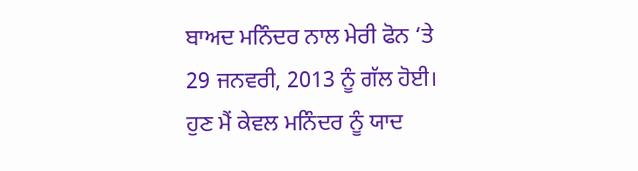ਬਾਅਦ ਮਨਿੰਦਰ ਨਾਲ ਮੇਰੀ ਫੋਨ ‘ਤੇ 29 ਜਨਵਰੀ, 2013 ਨੂੰ ਗੱਲ ਹੋਈ। ਹੁਣ ਮੈਂ ਕੇਵਲ ਮਨਿੰਦਰ ਨੂੰ ਯਾਦ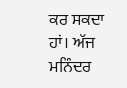ਕਰ ਸਕਦਾ ਹਾਂ। ਅੱਜ ਮਨਿੰਦਰ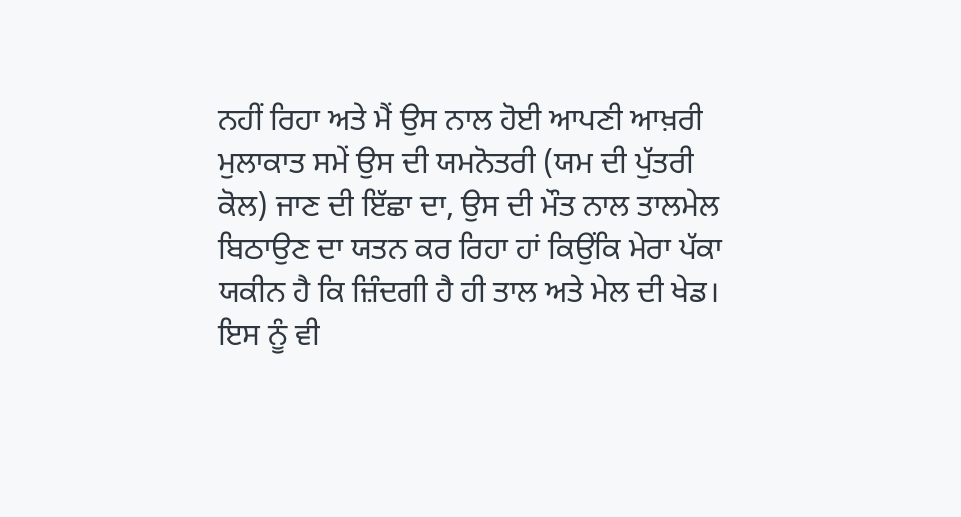ਨਹੀਂ ਰਿਹਾ ਅਤੇ ਮੈਂ ਉਸ ਨਾਲ ਹੋਈ ਆਪਣੀ ਆਖ਼ਰੀ ਮੁਲਾਕਾਤ ਸਮੇਂ ਉਸ ਦੀ ਯਮਨੋਤਰੀ (ਯਮ ਦੀ ਪੁੱਤਰੀ ਕੋਲ) ਜਾਣ ਦੀ ਇੱਛਾ ਦਾ, ਉਸ ਦੀ ਮੌਤ ਨਾਲ ਤਾਲਮੇਲ ਬਿਠਾਉਣ ਦਾ ਯਤਨ ਕਰ ਰਿਹਾ ਹਾਂ ਕਿਉਂਕਿ ਮੇਰਾ ਪੱਕਾ ਯਕੀਨ ਹੈ ਕਿ ਜ਼ਿੰਦਗੀ ਹੈ ਹੀ ਤਾਲ ਅਤੇ ਮੇਲ ਦੀ ਖੇਡ। ਇਸ ਨੂੰ ਵੀ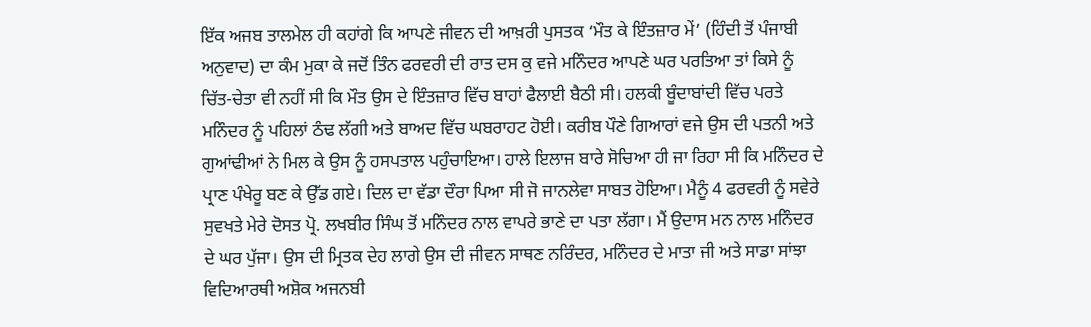ਇੱਕ ਅਜਬ ਤਾਲਮੇਲ ਹੀ ਕਹਾਂਗੇ ਕਿ ਆਪਣੇ ਜੀਵਨ ਦੀ ਆਖ਼ਰੀ ਪੁਸਤਕ ‘ਮੌਤ ਕੇ ਇੰਤਜ਼ਾਰ ਮੇਂ’ (ਹਿੰਦੀ ਤੋਂ ਪੰਜਾਬੀ ਅਨੁਵਾਦ) ਦਾ ਕੰਮ ਮੁਕਾ ਕੇ ਜਦੋਂ ਤਿੰਨ ਫਰਵਰੀ ਦੀ ਰਾਤ ਦਸ ਕੁ ਵਜੇ ਮਨਿੰਦਰ ਆਪਣੇ ਘਰ ਪਰਤਿਆ ਤਾਂ ਕਿਸੇ ਨੂੰ ਚਿੱਤ-ਚੇਤਾ ਵੀ ਨਹੀਂ ਸੀ ਕਿ ਮੌਤ ਉਸ ਦੇ ਇੰਤਜ਼ਾਰ ਵਿੱਚ ਬਾਹਾਂ ਫੈਲਾਈ ਬੈਠੀ ਸੀ। ਹਲਕੀ ਬੂੰਦਾਬਾਂਦੀ ਵਿੱਚ ਪਰਤੇ ਮਨਿੰਦਰ ਨੂੰ ਪਹਿਲਾਂ ਠੰਢ ਲੱਗੀ ਅਤੇ ਬਾਅਦ ਵਿੱਚ ਘਬਰਾਹਟ ਹੋਈ। ਕਰੀਬ ਪੌਣੇ ਗਿਆਰਾਂ ਵਜੇ ਉਸ ਦੀ ਪਤਨੀ ਅਤੇ ਗੁਆਂਢੀਆਂ ਨੇ ਮਿਲ ਕੇ ਉਸ ਨੂੰ ਹਸਪਤਾਲ ਪਹੁੰਚਾਇਆ। ਹਾਲੇ ਇਲਾਜ ਬਾਰੇ ਸੋਚਿਆ ਹੀ ਜਾ ਰਿਹਾ ਸੀ ਕਿ ਮਨਿੰਦਰ ਦੇ ਪ੍ਰਾਣ ਪੰਖੇਰੂ ਬਣ ਕੇ ਉੱਡ ਗਏ। ਦਿਲ ਦਾ ਵੱਡਾ ਦੌਰਾ ਪਿਆ ਸੀ ਜੋ ਜਾਨਲੇਵਾ ਸਾਬਤ ਹੋਇਆ। ਮੈਨੂੰ 4 ਫਰਵਰੀ ਨੂੰ ਸਵੇਰੇ ਸੁਵਖਤੇ ਮੇਰੇ ਦੋਸਤ ਪ੍ਰੋ. ਲਖਬੀਰ ਸਿੰਘ ਤੋਂ ਮਨਿੰਦਰ ਨਾਲ ਵਾਪਰੇ ਭਾਣੇ ਦਾ ਪਤਾ ਲੱਗਾ। ਮੈਂ ਉਦਾਸ ਮਨ ਨਾਲ ਮਨਿੰਦਰ ਦੇ ਘਰ ਪੁੱਜਾ। ਉਸ ਦੀ ਮ੍ਰਿਤਕ ਦੇਹ ਲਾਗੇ ਉਸ ਦੀ ਜੀਵਨ ਸਾਥਣ ਨਰਿੰਦਰ, ਮਨਿੰਦਰ ਦੇ ਮਾਤਾ ਜੀ ਅਤੇ ਸਾਡਾ ਸਾਂਝਾ ਵਿਦਿਆਰਥੀ ਅਸ਼ੋਕ ਅਜਨਬੀ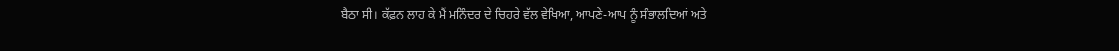ਬੈਠਾ ਸੀ। ਕੱਫ਼ਨ ਲਾਹ ਕੇ ਮੈਂ ਮਨਿੰਦਰ ਦੇ ਚਿਹਰੇ ਵੱਲ ਵੇਖਿਆ, ਆਪਣੇ-ਆਪ ਨੂੰ ਸੰਭਾਲਦਿਆਂ ਅਤੇ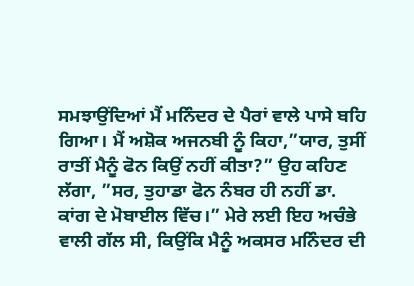ਸਮਝਾਉਂਦਿਆਂ ਮੈਂ ਮਨਿੰਦਰ ਦੇ ਪੈਰਾਂ ਵਾਲੇ ਪਾਸੇ ਬਹਿ ਗਿਆ। ਮੈਂ ਅਸ਼ੋਕ ਅਜਨਬੀ ਨੂੰ ਕਿਹਾ,”ਯਾਰ, ਤੁਸੀਂ ਰਾਤੀਂ ਮੈਨੂੰ ਫੋਨ ਕਿਉਂ ਨਹੀਂ ਕੀਤਾ?” ਉਹ ਕਹਿਣ ਲੱਗਾ, ”ਸਰ, ਤੁਹਾਡਾ ਫੋਨ ਨੰਬਰ ਹੀ ਨਹੀਂ ਡਾ. ਕਾਂਗ ਦੇ ਮੋਬਾਈਲ ਵਿੱਚ।” ਮੇਰੇ ਲਈ ਇਹ ਅਚੰਭੇ ਵਾਲੀ ਗੱਲ ਸੀ, ਕਿਉਂਕਿ ਮੈਨੂੰ ਅਕਸਰ ਮਨਿੰਦਰ ਦੀ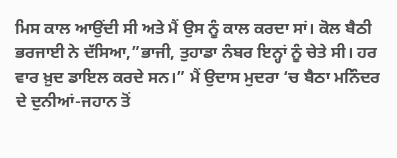ਮਿਸ ਕਾਲ ਆਉਂਦੀ ਸੀ ਅਤੇ ਮੈਂ ਉਸ ਨੂੰ ਕਾਲ ਕਰਦਾ ਸਾਂ। ਕੋਲ ਬੈਠੀ ਭਰਜਾਈ ਨੇ ਦੱਸਿਆ,”ਭਾਜੀ, ਤੁਹਾਡਾ ਨੰਬਰ ਇਨ੍ਹਾਂ ਨੂੰ ਚੇਤੇ ਸੀ। ਹਰ ਵਾਰ ਖ਼ੁਦ ਡਾਇਲ ਕਰਦੇ ਸਨ।” ਮੈਂ ਉਦਾਸ ਮੁਦਰਾ ‘ਚ ਬੈਠਾ ਮਨਿੰਦਰ ਦੇ ਦੁਨੀਆਂ-ਜਹਾਨ ਤੋਂ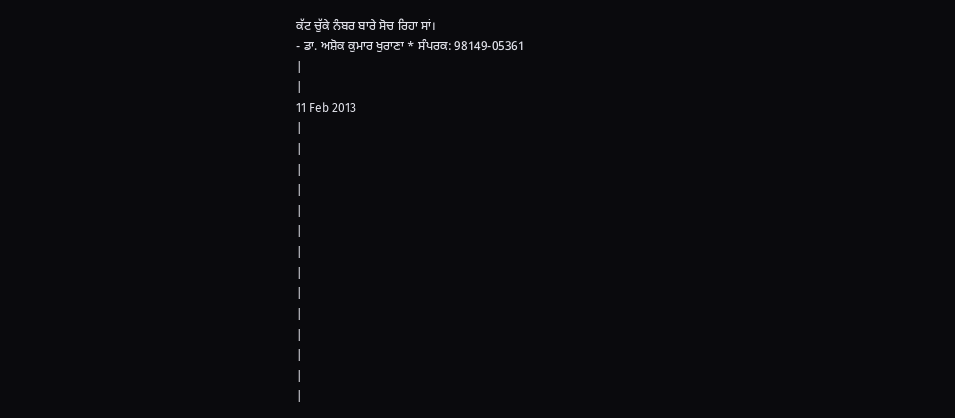ਕੱਟ ਚੁੱਕੇ ਨੰਬਰ ਬਾਰੇ ਸੋਚ ਰਿਹਾ ਸਾਂ।
- ਡਾ. ਅਸ਼ੋਕ ਕੁਮਾਰ ਖੁਰਾਣਾ * ਸੰਪਰਕ: 98149-05361
|
|
11 Feb 2013
|
|
|
|
|
|
|
|
|
|
|
|
|
|